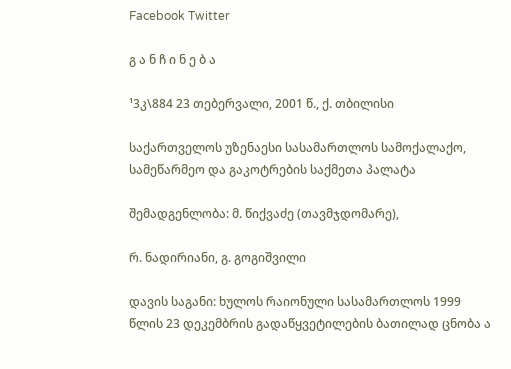Facebook Twitter

გ ა ნ ჩ ი ნ ე ბ ა

¹3კ\884 23 თებერვალი, 2001 წ., ქ. თბილისი

საქართველოს უზენაესი სასამართლოს სამოქალაქო, სამეწარმეო და გაკოტრების საქმეთა პალატა

შემადგენლობა: მ. წიქვაძე (თავმჯდომარე),

რ. ნადირიანი, გ. გოგიშვილი

დავის საგანი: ხულოს რაიონული სასამართლოს 1999 წლის 23 დეკემბრის გადაწყვეტილების ბათილად ცნობა ა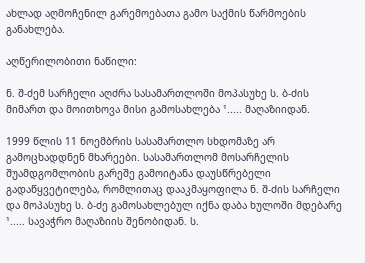ახლად აღმოჩენილ გარემოებათა გამო საქმის წარმოების განახლება.

აღწერილობითი ნაწილი:

ნ. შ-ძემ სარჩელი აღძრა სასამართლოში მოპასუხე ს. ბ-ძის მიმართ და მოითხოვა მისი გამოსახლება ¹..... მაღაზიიდან.

1999 წლის 11 ნოემბრის სასამართლო სხდომაზე არ გამოცხადდნენ მხარეები. სასამართლომ მოსარჩელის შუამდგომლობის გარეშე გამოიტანა დაუსწრებელი გადაწყვეტილება, რომლითაც დააკმაყოფილა ნ. შ-ძის სარჩელი და მოპასუხე ს. ბ-ძე გამოსახლებულ იქნა დაბა ხულოში მდებარე ¹..... სავაჭრო მაღაზიის შენობიდან. ს.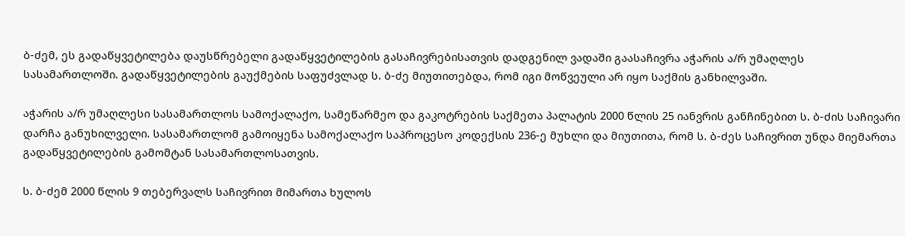ბ-ძემ, ეს გადაწყვეტილება დაუსწრებელი გადაწყვეტილების გასაჩივრებისათვის დადგენილ ვადაში გაასაჩივრა აჭარის ა/რ უმაღლეს სასამართლოში. გადაწყვეტილების გაუქმების საფუძვლად ს. ბ-ძე მიუთითებდა, რომ იგი მოწვეული არ იყო საქმის განხილვაში.

აჭარის ა/რ უმაღლესი სასამართლოს სამოქალაქო, სამეწარმეო და გაკოტრების საქმეთა პალატის 2000 წლის 25 იანვრის განჩინებით ს. ბ-ძის საჩივარი დარჩა განუხილველი. სასამართლომ გამოიყენა სამოქალაქო საპროცესო კოდექსის 236-ე მუხლი და მიუთითა, რომ ს. ბ-ძეს საჩივრით უნდა მიემართა გადაწყვეტილების გამომტან სასამართლოსათვის.

ს. ბ-ძემ 2000 წლის 9 თებერვალს საჩივრით მიმართა ხულოს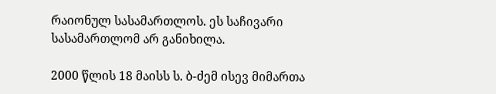რაიონულ სასამართლოს. ეს საჩივარი სასამართლომ არ განიხილა.

2000 წლის 18 მაისს ს. ბ-ძემ ისევ მიმართა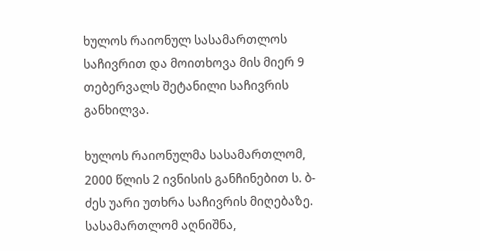ხულოს რაიონულ სასამართლოს საჩივრით და მოითხოვა მის მიერ 9 თებერვალს შეტანილი საჩივრის განხილვა.

ხულოს რაიონულმა სასამართლომ, 2000 წლის 2 ივნისის განჩინებით ს. ბ-ძეს უარი უთხრა საჩივრის მიღებაზე. სასამართლომ აღნიშნა,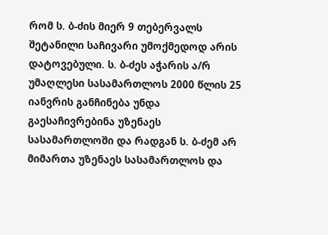რომ ს. ბ-ძის მიერ 9 თებერვალს შეტანილი საჩივარი უმოქმედოდ არის დატოვებული. ს. ბ-ძეს აჭარის ა/რ უმაღლესი სასამართლოს 2000 წლის 25 იანვრის განჩინება უნდა გაესაჩივრებინა უზენაეს სასამართლოში და რადგან ს. ბ-ძემ არ მიმართა უზენაეს სასამართლოს და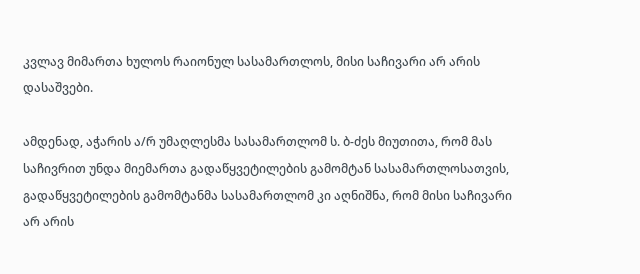კვლავ მიმართა ხულოს რაიონულ სასამართლოს, მისი საჩივარი არ არის დასაშვები.

ამდენად, აჭარის ა/რ უმაღლესმა სასამართლომ ს. ბ-ძეს მიუთითა, რომ მას საჩივრით უნდა მიემართა გადაწყვეტილების გამომტან სასამართლოსათვის, გადაწყვეტილების გამომტანმა სასამართლომ კი აღნიშნა, რომ მისი საჩივარი არ არის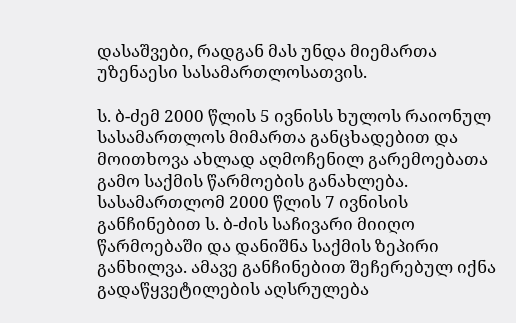დასაშვები, რადგან მას უნდა მიემართა უზენაესი სასამართლოსათვის.

ს. ბ-ძემ 2000 წლის 5 ივნისს ხულოს რაიონულ სასამართლოს მიმართა განცხადებით და მოითხოვა ახლად აღმოჩენილ გარემოებათა გამო საქმის წარმოების განახლება. სასამართლომ 2000 წლის 7 ივნისის განჩინებით ს. ბ-ძის საჩივარი მიიღო წარმოებაში და დანიშნა საქმის ზეპირი განხილვა. ამავე განჩინებით შეჩერებულ იქნა გადაწყვეტილების აღსრულება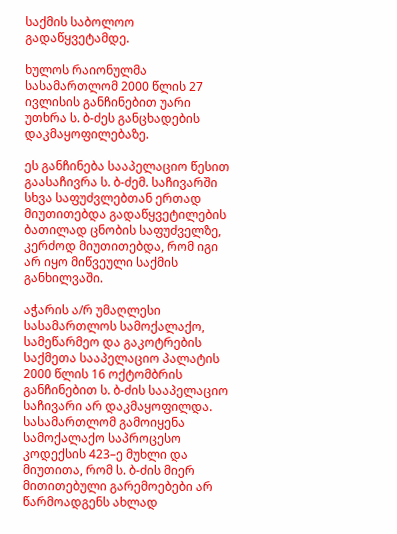საქმის საბოლოო გადაწყვეტამდე.

ხულოს რაიონულმა სასამართლომ 2000 წლის 27 ივლისის განჩინებით უარი უთხრა ს. ბ-ძეს განცხადების დაკმაყოფილებაზე.

ეს განჩინება სააპელაციო წესით გაასაჩივრა ს. ბ-ძემ. საჩივარში სხვა საფუძვლებთან ერთად მიუთითებდა გადაწყვეტილების ბათილად ცნობის საფუძველზე, კერძოდ მიუთითებდა, რომ იგი არ იყო მიწვეული საქმის განხილვაში.

აჭარის ა/რ უმაღლესი სასამართლოს სამოქალაქო, სამეწარმეო და გაკოტრების საქმეთა სააპელაციო პალატის 2000 წლის 16 ოქტომბრის განჩინებით ს. ბ-ძის სააპელაციო საჩივარი არ დაკმაყოფილდა. სასამართლომ გამოიყენა სამოქალაქო საპროცესო კოდექსის 423–ე მუხლი და მიუთითა, რომ ს. ბ-ძის მიერ მითითებული გარემოებები არ წარმოადგენს ახლად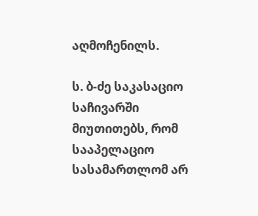აღმოჩენილს.

ს. ბ-ძე საკასაციო საჩივარში მიუთითებს, რომ სააპელაციო სასამართლომ არ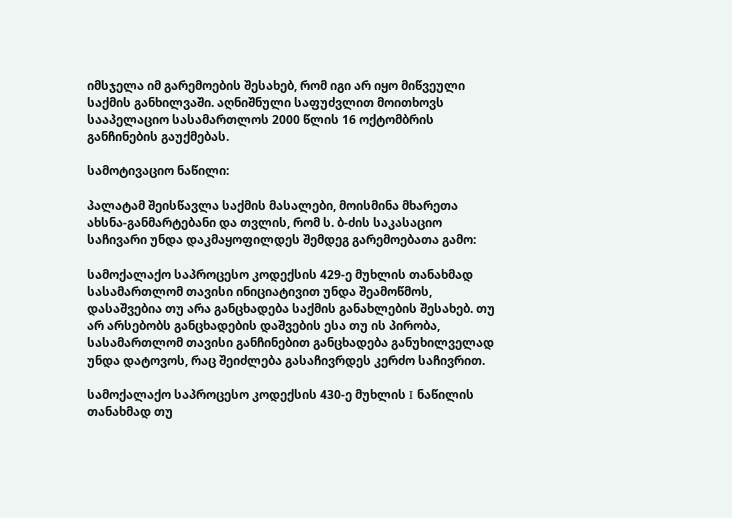იმსჯელა იმ გარემოების შესახებ, რომ იგი არ იყო მიწვეული საქმის განხილვაში. აღნიშნული საფუძვლით მოითხოვს სააპელაციო სასამართლოს 2000 წლის 16 ოქტომბრის განჩინების გაუქმებას.

სამოტივაციო ნაწილი:

პალატამ შეისწავლა საქმის მასალები, მოისმინა მხარეთა ახსნა-განმარტებანი და თვლის, რომ ს. ბ-ძის საკასაციო საჩივარი უნდა დაკმაყოფილდეს შემდეგ გარემოებათა გამო:

სამოქალაქო საპროცესო კოდექსის 429-ე მუხლის თანახმად სასამართლომ თავისი ინიციატივით უნდა შეამოწმოს, დასაშვებია თუ არა განცხადება საქმის განახლების შესახებ. თუ არ არსებობს განცხადების დაშვების ესა თუ ის პირობა, სასამართლომ თავისი განჩინებით განცხადება განუხილველად უნდა დატოვოს, რაც შეიძლება გასაჩივრდეს კერძო საჩივრით.

სამოქალაქო საპროცესო კოდექსის 430-ე მუხლის I ნაწილის თანახმად თუ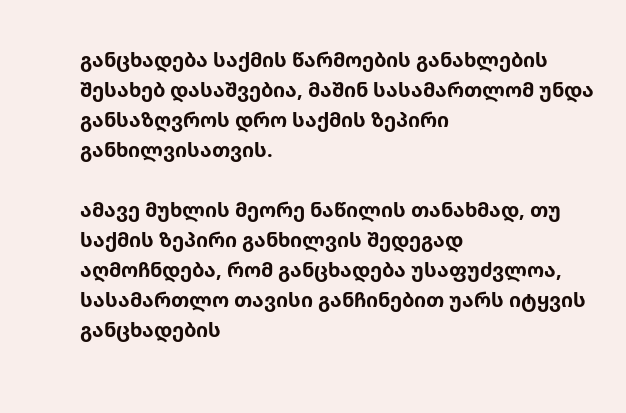განცხადება საქმის წარმოების განახლების შესახებ დასაშვებია, მაშინ სასამართლომ უნდა განსაზღვროს დრო საქმის ზეპირი განხილვისათვის.

ამავე მუხლის მეორე ნაწილის თანახმად, თუ საქმის ზეპირი განხილვის შედეგად აღმოჩნდება, რომ განცხადება უსაფუძვლოა, სასამართლო თავისი განჩინებით უარს იტყვის განცხადების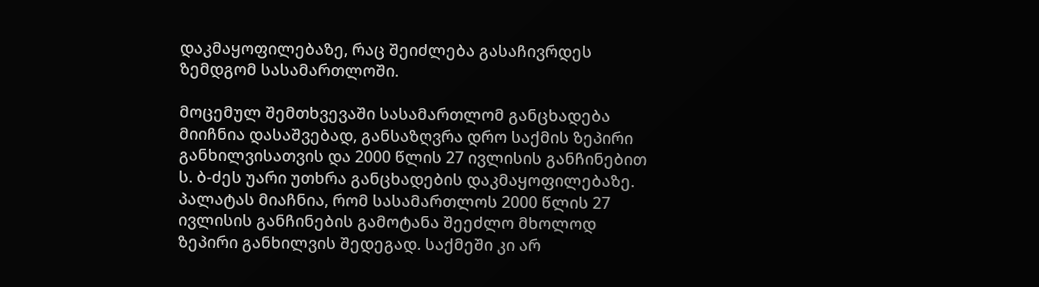დაკმაყოფილებაზე, რაც შეიძლება გასაჩივრდეს ზემდგომ სასამართლოში.

მოცემულ შემთხვევაში სასამართლომ განცხადება მიიჩნია დასაშვებად, განსაზღვრა დრო საქმის ზეპირი განხილვისათვის და 2000 წლის 27 ივლისის განჩინებით ს. ბ-ძეს უარი უთხრა განცხადების დაკმაყოფილებაზე. პალატას მიაჩნია, რომ სასამართლოს 2000 წლის 27 ივლისის განჩინების გამოტანა შეეძლო მხოლოდ ზეპირი განხილვის შედეგად. საქმეში კი არ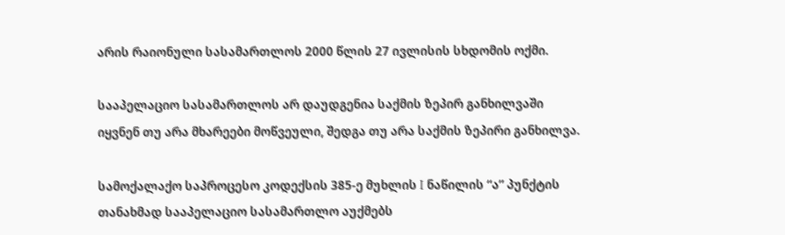არის რაიონული სასამართლოს 2000 წლის 27 ივლისის სხდომის ოქმი.

სააპელაციო სასამართლოს არ დაუდგენია საქმის ზეპირ განხილვაში იყვნენ თუ არა მხარეები მოწვეული, შედგა თუ არა საქმის ზეპირი განხილვა.

სამოქალაქო საპროცესო კოდექსის 385-ე მუხლის I ნაწილის “ა” პუნქტის თანახმად სააპელაციო სასამართლო აუქმებს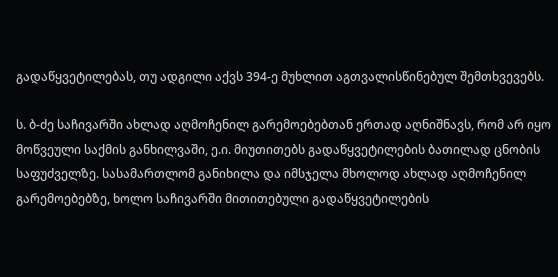გადაწყვეტილებას, თუ ადგილი აქვს 394-ე მუხლით აგთვალისწინებულ შემთხვევებს.

ს. ბ-ძე საჩივარში ახლად აღმოჩენილ გარემოებებთან ერთად აღნიშნავს, რომ არ იყო მოწვეული საქმის განხილვაში, ე.ი. მიუთითებს გადაწყვეტილების ბათილად ცნობის საფუძველზე. სასამართლომ განიხილა და იმსჯელა მხოლოდ ახლად აღმოჩენილ გარემოებებზე, ხოლო საჩივარში მითითებული გადაწყვეტილების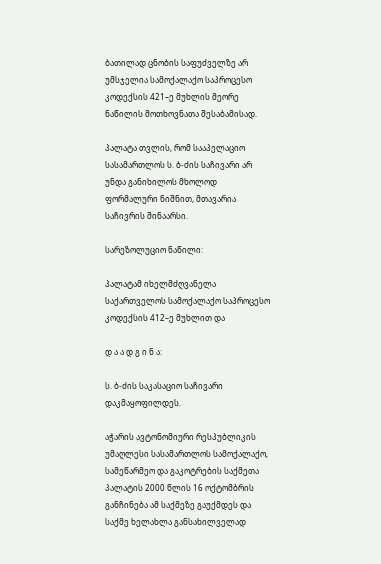ბათილად ცნობის საფუძველზე არ უმსჯელია სამოქალაქო საპროცესო კოდექსის 421–ე მუხლის მეორე ნაწილის მოთხოვნათა შესაბამისად.

პალატა თვლის, რომ სააპელაციო სასამართლოს ს. ბ-ძის საჩივარი არ უნდა განიხილოს მხოლოდ ფორმალური ნიშნით, მთავარია საჩივრის შინაარსი.

სარეზოლუციო ნაწილი:

პალატამ იხელმძღვანელა საქართველოს სამოქალაქო საპროცესო კოდექსის 412–ე მუხლით და

დ ა ა დ გ ი ნ ა:

ს. ბ-ძის საკასაციო საჩივარი დაკმაყოფილდეს.

აჭარის ავტონომიური რესპუბლიკის უმაღლესი სასამართლოს სამოქალაქო, სამეწარმეო და გაკოტრების საქმეთა პალატის 2000 წლის 16 ოქტომბრის განჩინება ამ საქმეზე გაუქმდეს და საქმე ხელახლა განსახილველად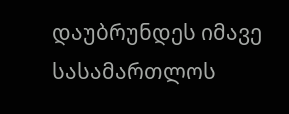დაუბრუნდეს იმავე სასამართლოს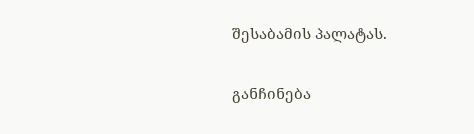შესაბამის პალატას.

განჩინება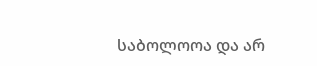საბოლოოა და არ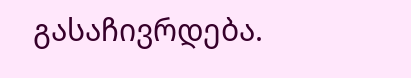გასაჩივრდება.